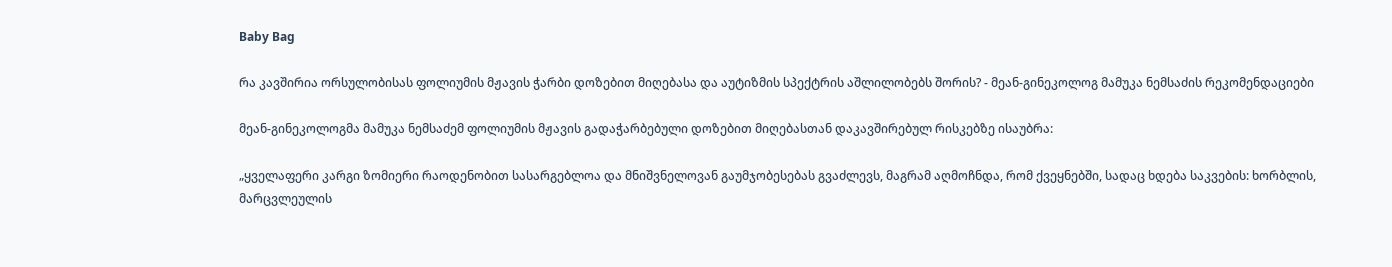Baby Bag

რა კავშირია ორსულობისას ფოლიუმის მჟავის ჭარბი დოზებით მიღებასა და აუტიზმის სპექტრის აშლილობებს შორის? - მეან-გინეკოლოგ მამუკა ნემსაძის რეკომენდაციები

მეან-გინეკოლოგმა მამუკა ნემსაძემ ფოლიუმის მჟავის გადაჭარბებული დოზებით მიღებასთან დაკავშირებულ რისკებზე ისაუბრა:

„ყველაფერი კარგი ზომიერი რაოდენობით სასარგებლოა და მნიშვნელოვან გაუმჯობესებას გვაძლევს, მაგრამ აღმოჩნდა, რომ ქვეყნებში, სადაც ხდება საკვების: ხორბლის, მარცვლეულის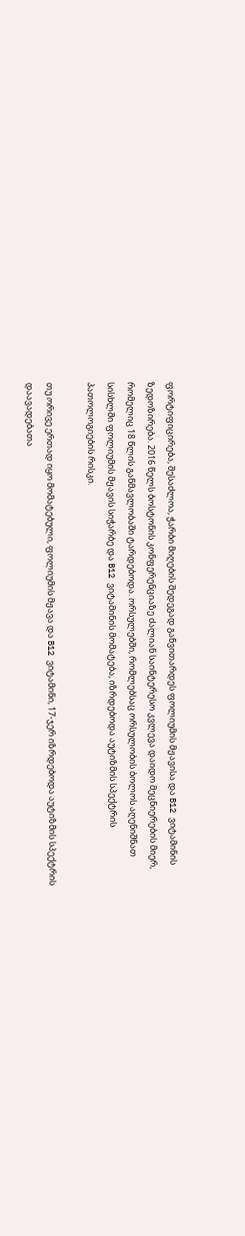ფორტიფიცირება, შესაძლოა, ჭარბი მიღების შედეგად განვითარდეს ფოლიუმის მჟავისა და B12 ვიტამინის ზედოზირება. 2016 წელს ბოსტონის კონფერენციაზე ძალიან საინტერესო კვლევა დაიდო მეცნიერების მიერ, რომელიც 18 წლის განმავლობაში ტარდებოდა. ორსულებში, რომლებსაც ორსულობის ბოლოს აღენიშნათ სისხლში ფოლიუმის მჟავის სიჭარბე და B12 ვიტამინის მომატება, იზრდებოდა აუტიზმის სპექტრის პათოლოგიების რისკი.

თუ ორივე ერთად იყო მომატებული, ფოლიუმის მჟავა და B12 ვიტამინი, 17-ჯერ იზრდებოდა აუტიზმის სპექტრის დაავადებათა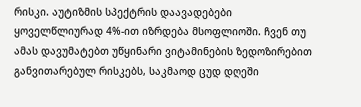რისკი. აუტიზმის სპექტრის დაავადებები ყოველწლიურად 4%-ით იზრდება მსოფლიოში. ჩვენ თუ ამას დავუმატებთ უწყინარი ვიტამინების ზედოზირებით განვითარებულ რისკებს, საკმაოდ ცუდ დღეში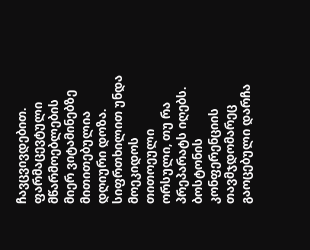ჩავცვივდებით. ფარმაცევტული მწარმოებლების მიერ ვიტამინებზე მითითებულია დღიური დოზა. სიფრთხილით უნდა მოეკიდოს თითოეული ორსული, თუ რა პრეპარატს იღებს. ბოსტონის კონფერენციის თავმჯდომარეც გაოცებული დარჩა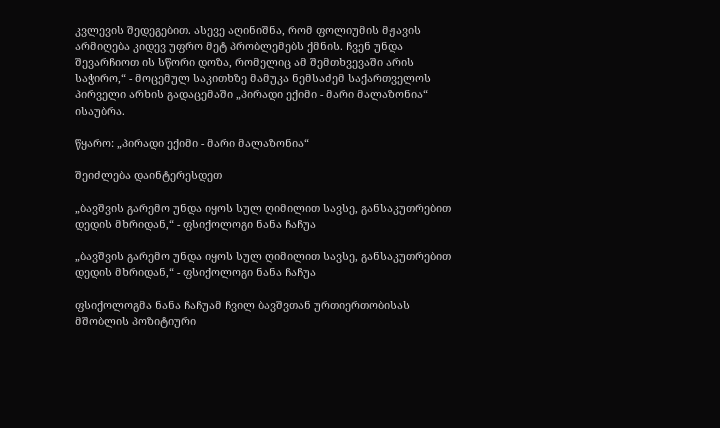კვლევის შედეგებით. ასევე აღინიშნა, რომ ფოლიუმის მჟავის არმიღება კიდევ უფრო მეტ პრობლემებს ქმნის. ჩვენ უნდა შევარჩიოთ ის სწორი დოზა, რომელიც ამ შემთხვევაში არის საჭირო,“ - მოცემულ საკითხზე მამუკა ნემსაძემ საქართველოს პირველი არხის გადაცემაში „პირადი ექიმი - მარი მალაზონია“ ისაუბრა.

წყარო: „პირადი ექიმი - მარი მალაზონია“

შეიძლება დაინტერესდეთ

„ბავშვის გარემო უნდა იყოს სულ ღიმილით სავსე, განსაკუთრებით დედის მხრიდან,“ - ფსიქოლოგი ნანა ჩაჩუა

„ბავშვის გარემო უნდა იყოს სულ ღიმილით სავსე, განსაკუთრებით დედის მხრიდან,“ - ფსიქოლოგი ნანა ჩაჩუა

ფსიქოლოგმა ნანა ჩაჩუამ ჩვილ ბავშვთან ურთიერთობისას მშობლის პოზიტიური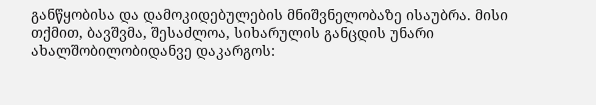განწყობისა და დამოკიდებულების მნიშვნელობაზე ისაუბრა. მისი თქმით, ბავშვმა, შესაძლოა, სიხარულის განცდის უნარი ახალშობილობიდანვე დაკარგოს: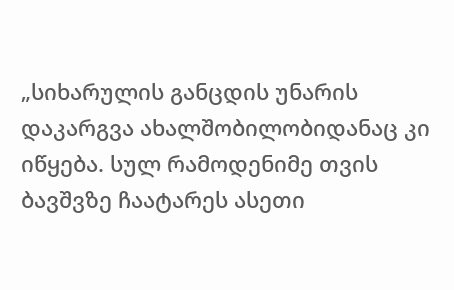„სიხარულის განცდის უნარის დაკარგვა ახალშობილობიდანაც კი იწყება. სულ რამოდენიმე თვის ბავშვზე ჩაატარეს ასეთი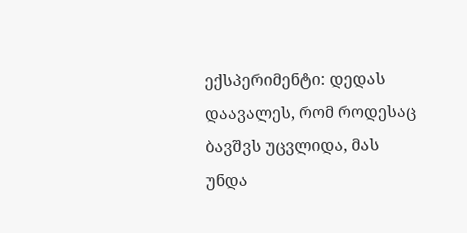ექსპერიმენტი: დედას დაავალეს, რომ როდესაც ბავშვს უცვლიდა, მას უნდა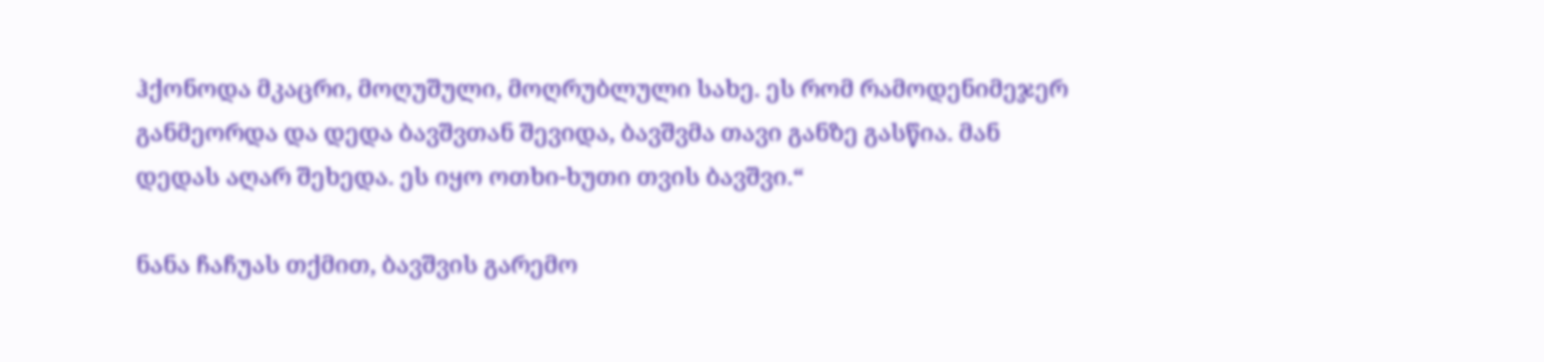ჰქონოდა მკაცრი, მოღუშული, მოღრუბლული სახე. ეს რომ რამოდენიმეჯერ განმეორდა და დედა ბავშვთან შევიდა, ბავშვმა თავი განზე გასწია. მან დედას აღარ შეხედა. ეს იყო ოთხი-ხუთი თვის ბავშვი.“

ნანა ჩაჩუას თქმით, ბავშვის გარემო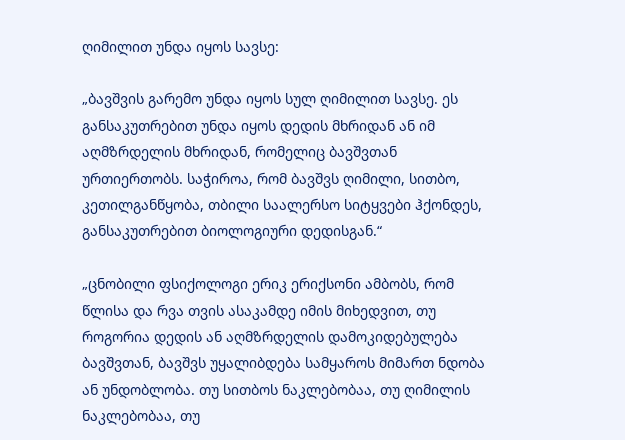ღიმილით უნდა იყოს სავსე:

„ბავშვის გარემო უნდა იყოს სულ ღიმილით სავსე. ეს განსაკუთრებით უნდა იყოს დედის მხრიდან ან იმ აღმზრდელის მხრიდან, რომელიც ბავშვთან ურთიერთობს. საჭიროა, რომ ბავშვს ღიმილი, სითბო, კეთილგანწყობა, თბილი საალერსო სიტყვები ჰქონდეს, განსაკუთრებით ბიოლოგიური დედისგან.“

„ცნობილი ფსიქოლოგი ერიკ ერიქსონი ამბობს, რომ წლისა და რვა თვის ასაკამდე იმის მიხედვით, თუ როგორია დედის ან აღმზრდელის დამოკიდებულება ბავშვთან, ბავშვს უყალიბდება სამყაროს მიმართ ნდობა ან უნდობლობა. თუ სითბოს ნაკლებობაა, თუ ღიმილის ნაკლებობაა, თუ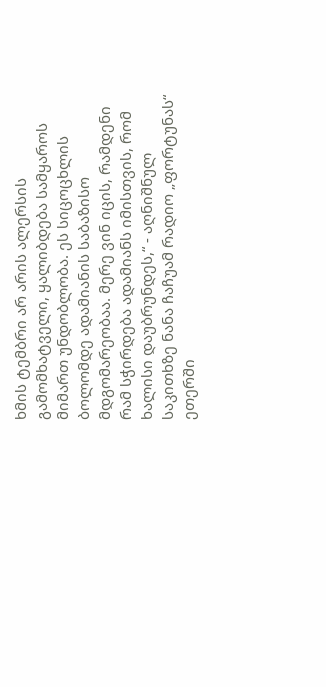ხმის ტემბრი არ არის ალერსის გამომხატველი, ყალიბდება სამყაროს მიმართ უნდობლობა. ეს სიცოცხლის ბოლომდე ადამიანის საბაზისო მდგომარეობაა. მერე ვინ იცის, რამდენი რამ სჭირდება ადამიანს იმისთვის, რომ ხალისი დაუბრუნდეს,“ - აღნიშნულ საკითხზე ნანა ჩაჩუამ რადიო „ფორტუნას“ ეთერში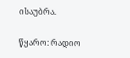ისაუბრა.

წყარო: რადიო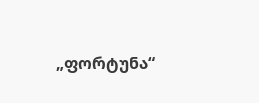„ფორტუნა“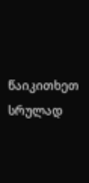წაიკითხეთ სრულად